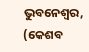ଭୁବନେଶ୍ବର, (କେଶବ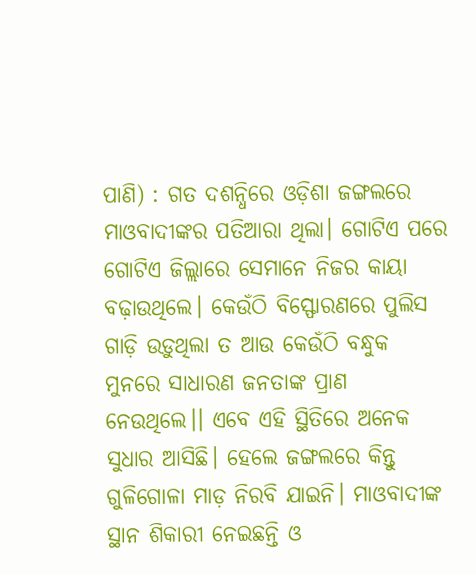ପାଣି) : ଗତ ଦଶନ୍ଧିରେ ଓଡ଼ିଶା ଜଙ୍ଗଲରେ ମାଓବାଦୀଙ୍କର ପତିଆରା ଥିଲା। ଗୋଟିଏ ପରେ ଗୋଟିଏ ଜିଲ୍ଲାରେ ସେମାନେ ନିଜର କାୟା ବଢ଼ାଉଥିଲେ। କେଉଁଠି ବିସ୍ଫୋରଣରେ ପୁଲିସ ଗାଡ଼ି ଉଡ଼ୁଥିଲା ତ ଆଉ କେଉଁଠି ବନ୍ଧୁକ ମୁନରେ ସାଧାରଣ ଜନତାଙ୍କ ପ୍ରାଣ ନେଉଥିଲେ।। ଏବେ ଏହି ସ୍ଥିତିରେ ଅନେକ ସୁଧାର ଆସିଛି। ହେଲେ ଜଙ୍ଗଲରେ କିନ୍ତୁ ଗୁଳିଗୋଳା ମାଡ଼ ନିରବି ଯାଇନି। ମାଓବାଦୀଙ୍କ ସ୍ଥାନ ଶିକାରୀ ନେଇଛନ୍ତି ଓ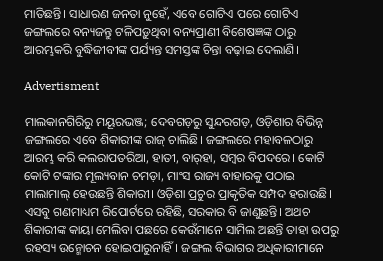ମାତିଛନ୍ତି। ସାଧାରଣ ଜନତା ନୁହେଁ, ଏବେ ଗୋଟିଏ ପରେ ଗୋଟିଏ ଜଙ୍ଗଲରେ ବନ୍ୟଜନ୍ତୁ ଟଳିପଡ଼ୁଥିବା ବନ୍ୟପ୍ରାଣୀ ବିଶେଷଜ୍ଞଙ୍କ ଠାରୁ ଆରମ୍ଭକରି ବୁଦ୍ଧିଜୀବୀଙ୍କ ପର୍ଯ୍ୟନ୍ତ ସମସ୍ତଙ୍କ ଚିନ୍ତା ବଢ଼ାଇ ଦେଲାଣି।

Advertisment

ମାଲକାନଗିରିରୁ ମୟୂରଭଞ୍ଜ; ଦେବଗଡ଼ରୁ ସୁନ୍ଦରଗଡ଼, ଓଡ଼ିଶାର ବିଭିନ୍ନ ଜଙ୍ଗଲରେ ଏବେ ଶିକାରୀଙ୍କ ରାଜ୍‌ ଚାଲିଛି। ଜଙ୍ଗଲରେ ମହାବଳଠାରୁ ଆରମ୍ଭ କରି କଲରାପତରିଆ, ହାତୀ, ବାର୍‌ହା, ସମ୍ବର ବିପଦରେ। କୋଟି କୋଟି ଟଙ୍କାର ମୂଲ୍ୟବାନ ଚମଡ଼ା, ମାଂସ ରାଜ୍ୟ ବାହାରକୁ ପଠାଇ ମାଲାମାଲ୍‌ ହେଉଛନ୍ତି ଶିକାରୀ। ଓଡ଼ିଶା ପ୍ରଚୁର ପ୍ରାକୃତିକ ସମ୍ପଦ ହରାଉଛି। ଏସବୁ ଗଣମାଧ୍ୟମ ରିପୋର୍ଟରେ ରହିଛି, ସରକାର ବି ଜାଣୁଛନ୍ତି। ଅଥଚ ଶିକାରୀଙ୍କ କାୟା ମେଲିବା ପଛରେ କେଉଁମାନେ ସାମିଲ ଅଛନ୍ତି ତାହା ଉପରୁ ରହସ୍ୟ ଉନ୍ମୋଚନ ହୋଇପାରୁନାହିଁ। ଜଙ୍ଗଲ ବିଭାଗର ଅଧିକାରୀମାନେ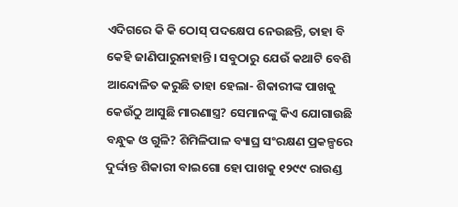ଏଦିଗରେ କି କି ଠୋସ୍ ପଦକ୍ଷେପ ନେଉଛନ୍ତି, ତାହା ବି କେହି ଜାଣିପାରୁନାହାନ୍ତି। ସବୁଠାରୁ ଯେଉଁ କଥାଟି ବେଶି ଆନ୍ଦୋଳିତ କରୁଛି ତାହା ହେଲା- ଶିକାରୀଙ୍କ ପାଖକୁ କେଉଁଠୁ ଆସୁଛି ମାରଣାସ୍ତ୍ର? ସେମାନଙ୍କୁ କିଏ ଯୋଗାଉଛି ବନ୍ଧୁକ ଓ ଗୁଳି? ଶିମିଳିପାଳ ବ୍ୟାଘ୍ର ସଂରକ୍ଷଣ ପ୍ରକଳ୍ପରେ ଦୁର୍ଦ୍ଦାନ୍ତ ଶିକାରୀ ‌ବାଇଗୋ ହୋ ପାଖକୁ ୧୨୯୯ ରାଉଣ୍ଡ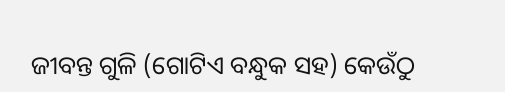ଜୀବନ୍ତ ଗୁଳି (ଗୋଟିଏ ବନ୍ଧୁକ ସହ) କେଉଁଠୁ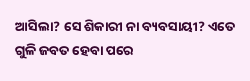ଆସିଲା? ସେ ଶିକାରୀ ନା ବ୍ୟବସାୟୀ? ଏତେ ଗୁଳି ଜବତ ହେବା ପରେ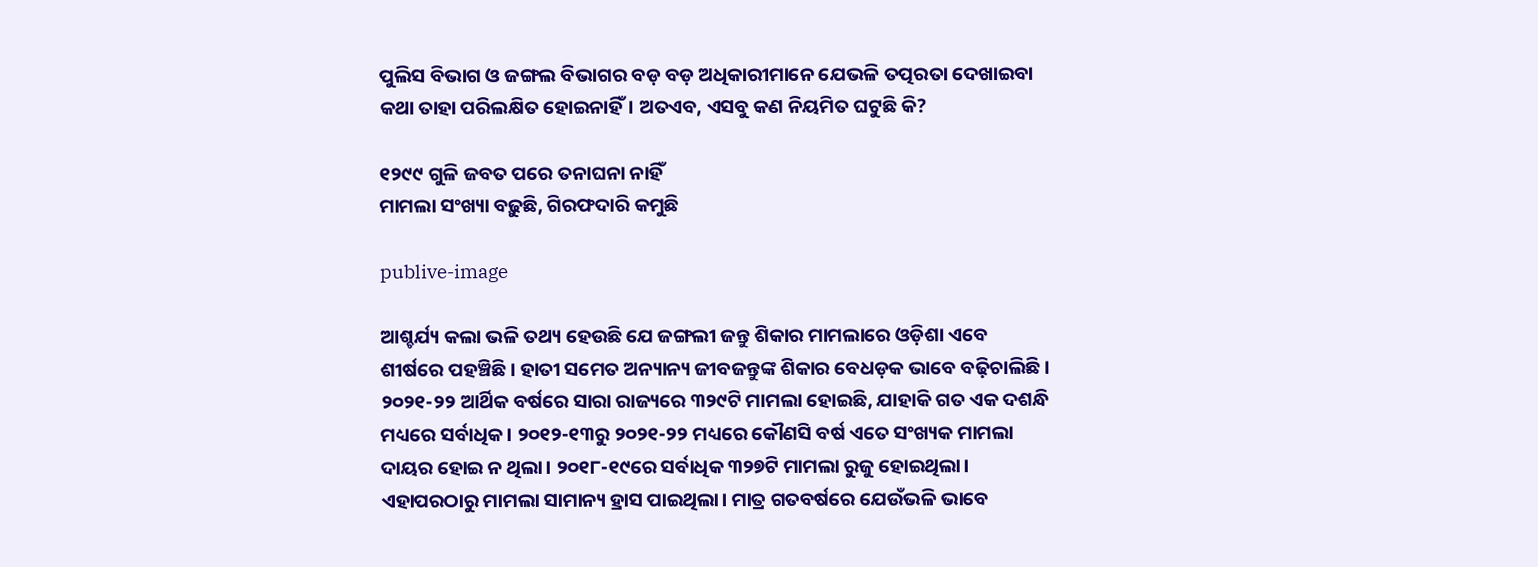ପୁଲିସ ବିଭାଗ ଓ ଜଙ୍ଗଲ ବିଭାଗର ବଡ଼ ବଡ଼ ଅଧିକାରୀମାନେ ଯେଭଳି ତତ୍ପରତା ଦେଖାଇବା କଥା ତାହା ପରିଲକ୍ଷିତ ହୋଇନାହିଁ। ଅତଏବ, ଏସବୁ କଣ ନିୟମିତ ଘଟୁଛି କି?

୧୨୯୯ ଗୁଳି ଜବତ ପରେ ତନାଘନା ନାହିଁ
ମାମଲା ସଂଖ୍ୟା ବଢ଼ୁଛି, ଗିରଫଦାରି କମୁଛି

publive-image

ଆଶ୍ଚର୍ଯ୍ୟ କଲା ଭଳି ତଥ୍ୟ ହେଉଛି ଯେ ଜଙ୍ଗଲୀ ଜନ୍ତୁ ଶିକାର ମାମଲାରେ ଓଡ଼ିଶା ଏବେ ଶୀର୍ଷରେ ପହଞ୍ଚିଛି। ହାତୀ ସମେତ ଅନ୍ୟାନ୍ୟ ଜୀବଜନ୍ତୁଙ୍କ ଶିକାର ବେଧଡ଼କ ଭାବେ ବଢ଼ିଚାଲିଛି। ୨୦୨୧-୨୨ ଆର୍ଥିକ ବର୍ଷରେ ସାରା ରାଜ୍ୟରେ ୩୨୯ଟି ମାମଲା ହୋଇଛି, ଯାହାକି ଗତ ଏକ ଦଶନ୍ଧି ମଧ୍ୟରେ ସର୍ବାଧିକ। ୨୦୧୨-୧୩ରୁ ୨୦୨୧-୨୨ ମଧ୍ୟରେ କୌଣସି ବର୍ଷ ଏତେ ସଂଖ୍ୟକ ମାମଲା ଦାୟର ହୋଇ ନ ଥିଲା। ୨୦୧୮-୧୯ରେ ସର୍ବାଧିକ ୩୨୭ଟି ମାମଲା ରୁଜୁ ହୋଇଥିଲା। ଏହାପରଠାରୁ ମାମଲା ସାମାନ୍ୟ ହ୍ରାସ ପାଇଥିଲା। ମାତ୍ର ଗତବର୍ଷରେ ଯେଉଁଭଳି ଭାବେ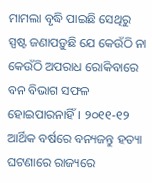ମାମଲା ବୃଦ୍ଧି ପାଇଛି ସେଥିରୁ ସ୍ପଷ୍ଟ ଜଣାପଡ଼ୁଛି ଯେ କେଉଁଠି ନା‌ କେଉଁଠି ଅପରାଧ ରୋକିବାରେ ବନ ବିଭାଗ ସଫଳ ହୋଇପାରନାହିଁ। ୨୦୧୧-୧୨ ଆର୍ଥିକ ବର୍ଷରେ ବନ୍ୟଜନ୍ତୁ ହତ୍ୟା ଘଟଣାରେ ରାଜ୍ୟରେ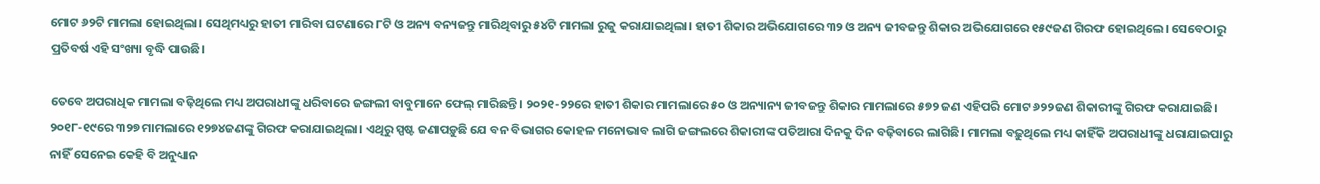ମୋଟ ୬୨ଟି ମାମଲା ହୋଇଥିଲା। ସେଥିମଧ୍ୟରୁ ହାତୀ ମାରିବା ଘଟଣାରେ ୮ଟି ଓ ଅନ୍ୟ ବନ୍ୟଜନ୍ତୁ ମାରିଥିବାରୁ ୫୪ଟି ମାମଲା ରୁଜୁ କରାଯାଇଥିଲା। ହାତୀ ଶିକାର ଅଭିଯୋଗରେ ୩୨ ଓ ଅନ୍ୟ ଜୀବଜନ୍ତୁ ଶିକାର ଅଭିଯୋଗରେ ୧୫୯ଜଣ ଗିରଫ ହୋଇଥିଲେ। ସେବେଠାରୁ ପ୍ରତିବର୍ଷ ଏହି ସଂଖ୍ୟା ବୃଦ୍ଧି ପାଉଛି।

ତେବେ ଅପରାଧିକ ମାମଲା ବଢ଼ିଥିଲେ ମଧ୍ୟ ଅପରାଧୀଙ୍କୁ ଧରିବାରେ ଜଙ୍ଗଲୀ ବାବୁମାନେ ଫେଲ୍‌ ମାରିଛନ୍ତି। ୨୦୨୧-୨୨ରେ ହାତୀ ଶିକାର ମାମଲାରେ ୫୦ ଓ ଅନ୍ୟାନ୍ୟ ଜୀବଜନ୍ତୁ ଶିକାର ମାମଲାରେ ୫୭୨ ଜଣ ଏହିପରି ମୋଟ ୬୨୨ଜଣ ଶିକାରୀଙ୍କୁ ଗିରଫ କରାଯାଇଛି। ୨୦୧୮-୧୯ରେ ୩୨୭ ମାମଲାରେ ୧୨୭୪ଜଣଙ୍କୁ ଗିରଫ କରାଯାଇଥିଲା। ଏଥିରୁ ସ୍ପଷ୍ଟ ଜଣାପଡ଼ୁଛି ଯେ ବନ ବିଭାଗର କୋହଳ ମନୋଭାବ ଲାଗି ଜଙ୍ଗଲରେ ଶିକାରୀଙ୍କ ପତିଆରା ଦିନକୁ ଦିନ ବଢ଼ିବାରେ ଲାଗିଛି। ମାମଲା ବଢ଼ୁଥିଲେ ମଧ୍ୟ କାହିଁକି ଅପରାଧୀଙ୍କୁ ଧରାଯାଇପାରୁ ନାହିଁ ସେନେଇ କେହି ବି ଅନୁଧ୍ୟାନ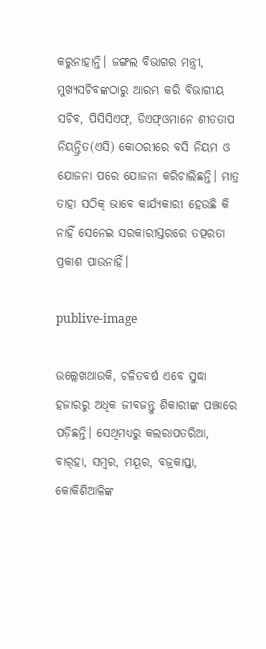କରୁନାହାନ୍ତି। ଜଙ୍ଗଲ ବିଭାଗର ମନ୍ତ୍ରୀ, ମୁଖ୍ୟସଚିବଙ୍କଠାରୁ ଆରମ୍ଭ କରି ବିଭାଗୀୟ ସଚିବ, ପିସିସିଏଫ୍‌, ଡିଏଫ୍‌ଓମାନେ ଶୀତତାପ ନିୟନ୍ତ୍ରିତ(ଏସି) କୋଠରୀରେ ବସି ନିୟମ ଓ ଯୋଜନା ପରେ ଯୋଜନା କରିଚାଲିଛନ୍ତି। ମାତ୍ର ତାହା ସଠିକ୍‌ ଭାବେ କାର୍ଯ୍ୟକାରୀ ହେଉଛି କି ନାହିଁ ସେନେଇ ସରକାରୀସ୍ତରରେ ତତ୍ପରତା ପ୍ରକାଶ ପାଉନାହିଁ।

publive-image

ଉଲ୍ଲେଖଥାଉକି, ଚଳିତବର୍ଷ ଏବେ ସୁଦ୍ଧା ହଜାରରୁ ଅଧିକ ଜୀବଜନ୍ତୁ ଶିକାରୀଙ୍କ ପଞ୍ଝାରେ ପଡ଼ିଛନ୍ତି। ସେଥିମଧ୍ୟରୁ କଲରାପତରିଆ, ବାର୍‌ହା, ସମ୍ବର, ମୟୂର, ବଜ୍ରକାପ୍ତା, କୋକିଶିଆଳିଙ୍କ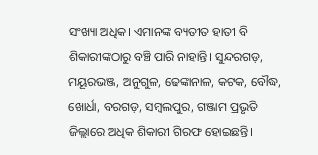ସଂଖ୍ୟା ଅଧିକ। ଏମାନଙ୍କ ବ୍ୟତୀତ ହାତୀ ବି ଶିକାରୀଙ୍କଠାରୁ ବଞ୍ଚି ପାରି ନାହାନ୍ତି। ସୁନ୍ଦରଗଡ଼, ମୟୂରଭଞ୍ଜ, ଅନୁଗୁଳ, ଢେଙ୍କାନାଳ, କଟକ, ବୌଦ୍ଧ, ଖୋର୍ଧା, ବରଗଡ଼, ସମ୍ବଲପୁର, ଗଞ୍ଜାମ ପ୍ରଭୃତି ଜିଲ୍ଲାରେ ଅଧିକ ଶିକାରୀ ଗିରଫ ହୋଇଛନ୍ତି।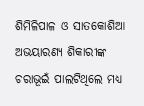ଶିମିଳିପାଳ ଓ ସାତକୋଶିଆ ଅଭୟାରଣ୍ୟ ଶିକାରୀଙ୍କ ଚରାଭୂଇଁ ପାଲଟିଥିଲେ ମଧ୍ୟ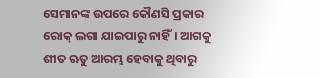ସେମାନଙ୍କ ଉପରେ କୌଣସି ପ୍ରକାର ରୋକ୍‌ ଲଗା ଯାଇପାରୁ ନାହିଁ। ଆଗକୁ ଶୀତ ଋତୁ ଆରମ୍ଭ ହେବାକୁ ଥିବାରୁ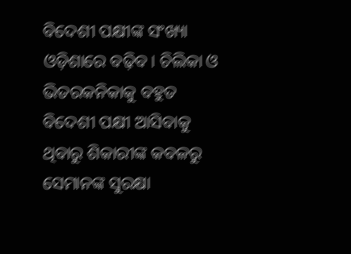ବିଦେଶୀ ପକ୍ଷୀଙ୍କ ସଂଖ୍ୟା ଓଡ଼ିଶାରେ ବଢ଼ିବ। ଚିଲିକା ଓ ଭିତରକନିକାକୁ ବହୁତ ବିଦେଶୀ ପକ୍ଷୀ ଆସିବାକୁ ଥିବାରୁ ଶିକାରୀଙ୍କ କବଳରୁ ସେମାନଙ୍କ ସୁରକ୍ଷା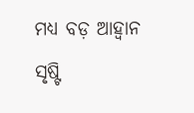ମଧ୍ୟ ବଡ଼ ଆହ୍ବାନ ସୃଷ୍ଟି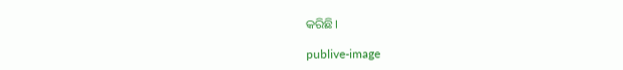କରିଛି।

publive-image